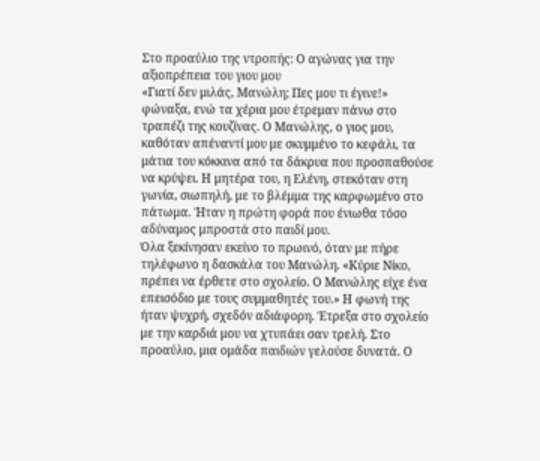Στο προαύλιο της ντροπής: Ο αγώνας για την αξιοπρέπεια του γιου μου
«Γιατί δεν μιλάς, Μανώλη; Πες μου τι έγινε!» φώναξα, ενώ τα χέρια μου έτρεμαν πάνω στο τραπέζι της κουζίνας. Ο Μανώλης, ο γιος μου, καθόταν απέναντί μου με σκυμμένο το κεφάλι, τα μάτια του κόκκινα από τα δάκρυα που προσπαθούσε να κρύψει. Η μητέρα του, η Ελένη, στεκόταν στη γωνία, σιωπηλή, με το βλέμμα της καρφωμένο στο πάτωμα. Ήταν η πρώτη φορά που ένιωθα τόσο αδύναμος μπροστά στο παιδί μου.
Όλα ξεκίνησαν εκείνο το πρωινό, όταν με πήρε τηλέφωνο η δασκάλα του Μανώλη. «Κύριε Νίκο, πρέπει να έρθετε στο σχολείο. Ο Μανώλης είχε ένα επεισόδιο με τους συμμαθητές του.» Η φωνή της ήταν ψυχρή, σχεδόν αδιάφορη. Έτρεξα στο σχολείο με την καρδιά μου να χτυπάει σαν τρελή. Στο προαύλιο, μια ομάδα παιδιών γελούσε δυνατά. Ο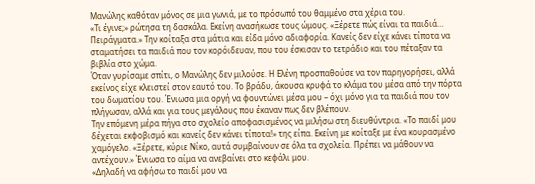Μανώλης καθόταν μόνος σε μια γωνιά, με το πρόσωπό του θαμμένο στα χέρια του.
«Τι έγινε;» ρώτησα τη δασκάλα. Εκείνη ανασήκωσε τους ώμους. «Ξέρετε πώς είναι τα παιδιά… Πειράγματα.» Την κοίταξα στα μάτια και είδα μόνο αδιαφορία. Κανείς δεν είχε κάνει τίποτα να σταματήσει τα παιδιά που τον κορόιδευαν, που του έσκισαν το τετράδιο και του πέταξαν τα βιβλία στο χώμα.
Όταν γυρίσαμε σπίτι, ο Μανώλης δεν μιλούσε. Η Ελένη προσπαθούσε να τον παρηγορήσει, αλλά εκείνος είχε κλειστεί στον εαυτό του. Το βράδυ, άκουσα κρυφά το κλάμα του μέσα από την πόρτα του δωματίου του. Ένιωσα μια οργή να φουντώνει μέσα μου – όχι μόνο για τα παιδιά που τον πλήγωσαν, αλλά και για τους μεγάλους που έκαναν πως δεν βλέπουν.
Την επόμενη μέρα πήγα στο σχολείο αποφασισμένος να μιλήσω στη διευθύντρια. «Το παιδί μου δέχεται εκφοβισμό και κανείς δεν κάνει τίποτα!» της είπα. Εκείνη με κοίταξε με ένα κουρασμένο χαμόγελο. «Ξέρετε, κύριε Νίκο, αυτά συμβαίνουν σε όλα τα σχολεία. Πρέπει να μάθουν να αντέχουν.» Ένιωσα το αίμα να ανεβαίνει στο κεφάλι μου.
«Δηλαδή να αφήσω το παιδί μου να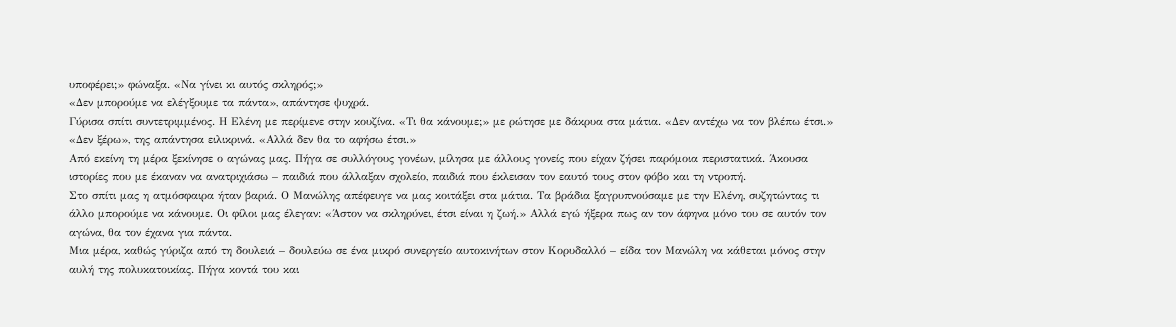υποφέρει;» φώναξα. «Να γίνει κι αυτός σκληρός;»
«Δεν μπορούμε να ελέγξουμε τα πάντα», απάντησε ψυχρά.
Γύρισα σπίτι συντετριμμένος. Η Ελένη με περίμενε στην κουζίνα. «Τι θα κάνουμε;» με ρώτησε με δάκρυα στα μάτια. «Δεν αντέχω να τον βλέπω έτσι.»
«Δεν ξέρω», της απάντησα ειλικρινά. «Αλλά δεν θα το αφήσω έτσι.»
Από εκείνη τη μέρα ξεκίνησε ο αγώνας μας. Πήγα σε συλλόγους γονέων, μίλησα με άλλους γονείς που είχαν ζήσει παρόμοια περιστατικά. Άκουσα ιστορίες που με έκαναν να ανατριχιάσω – παιδιά που άλλαξαν σχολείο, παιδιά που έκλεισαν τον εαυτό τους στον φόβο και τη ντροπή.
Στο σπίτι μας η ατμόσφαιρα ήταν βαριά. Ο Μανώλης απέφευγε να μας κοιτάξει στα μάτια. Τα βράδια ξαγρυπνούσαμε με την Ελένη, συζητώντας τι άλλο μπορούμε να κάνουμε. Οι φίλοι μας έλεγαν: «Άστον να σκληρύνει, έτσι είναι η ζωή.» Αλλά εγώ ήξερα πως αν τον άφηνα μόνο του σε αυτόν τον αγώνα, θα τον έχανα για πάντα.
Μια μέρα, καθώς γύριζα από τη δουλειά – δουλεύω σε ένα μικρό συνεργείο αυτοκινήτων στον Κορυδαλλό – είδα τον Μανώλη να κάθεται μόνος στην αυλή της πολυκατοικίας. Πήγα κοντά του και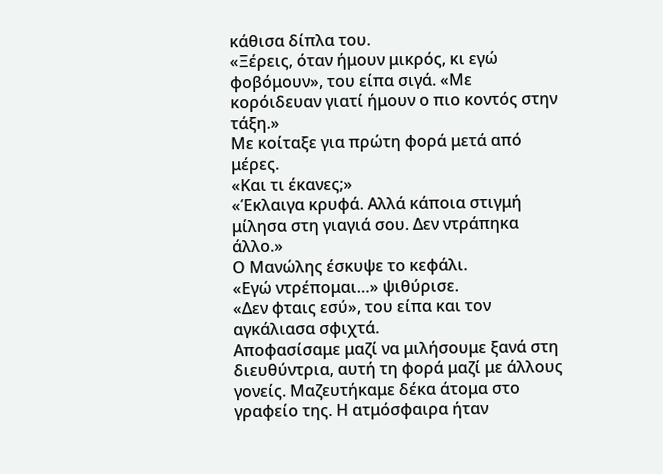κάθισα δίπλα του.
«Ξέρεις, όταν ήμουν μικρός, κι εγώ φοβόμουν», του είπα σιγά. «Με κορόιδευαν γιατί ήμουν ο πιο κοντός στην τάξη.»
Με κοίταξε για πρώτη φορά μετά από μέρες.
«Και τι έκανες;»
«Έκλαιγα κρυφά. Αλλά κάποια στιγμή μίλησα στη γιαγιά σου. Δεν ντράπηκα άλλο.»
Ο Μανώλης έσκυψε το κεφάλι.
«Εγώ ντρέπομαι…» ψιθύρισε.
«Δεν φταις εσύ», του είπα και τον αγκάλιασα σφιχτά.
Αποφασίσαμε μαζί να μιλήσουμε ξανά στη διευθύντρια, αυτή τη φορά μαζί με άλλους γονείς. Μαζευτήκαμε δέκα άτομα στο γραφείο της. Η ατμόσφαιρα ήταν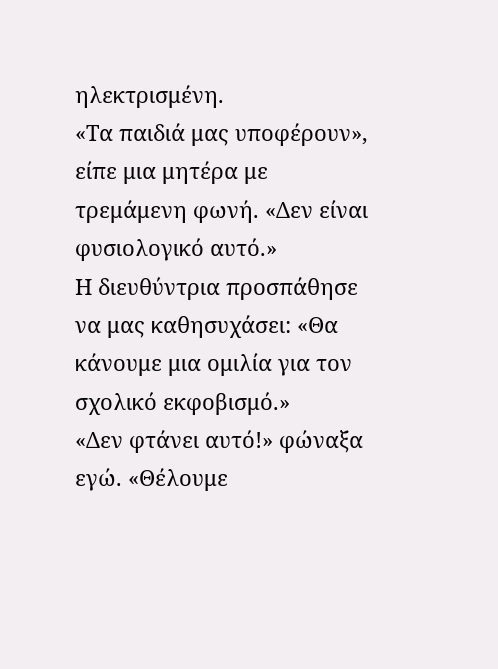ηλεκτρισμένη.
«Τα παιδιά μας υποφέρουν», είπε μια μητέρα με τρεμάμενη φωνή. «Δεν είναι φυσιολογικό αυτό.»
Η διευθύντρια προσπάθησε να μας καθησυχάσει: «Θα κάνουμε μια ομιλία για τον σχολικό εκφοβισμό.»
«Δεν φτάνει αυτό!» φώναξα εγώ. «Θέλουμε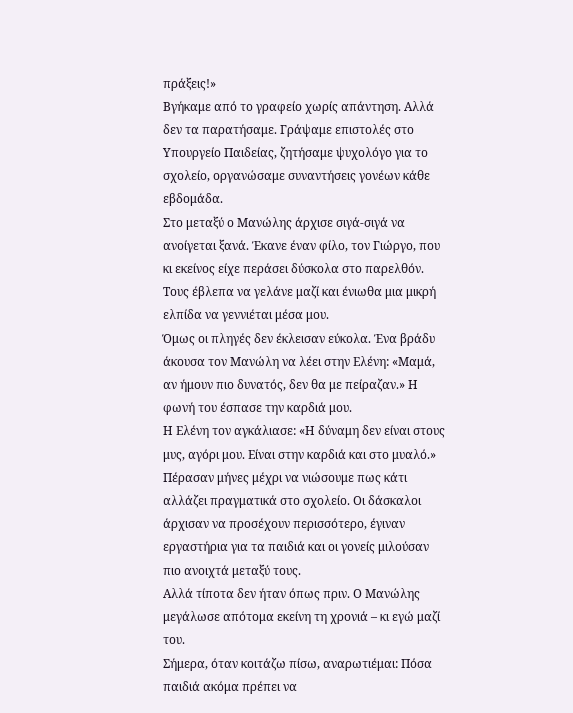πράξεις!»
Βγήκαμε από το γραφείο χωρίς απάντηση. Αλλά δεν τα παρατήσαμε. Γράψαμε επιστολές στο Υπουργείο Παιδείας, ζητήσαμε ψυχολόγο για το σχολείο, οργανώσαμε συναντήσεις γονέων κάθε εβδομάδα.
Στο μεταξύ ο Μανώλης άρχισε σιγά-σιγά να ανοίγεται ξανά. Έκανε έναν φίλο, τον Γιώργο, που κι εκείνος είχε περάσει δύσκολα στο παρελθόν. Τους έβλεπα να γελάνε μαζί και ένιωθα μια μικρή ελπίδα να γεννιέται μέσα μου.
Όμως οι πληγές δεν έκλεισαν εύκολα. Ένα βράδυ άκουσα τον Μανώλη να λέει στην Ελένη: «Μαμά, αν ήμουν πιο δυνατός, δεν θα με πείραζαν.» Η φωνή του έσπασε την καρδιά μου.
Η Ελένη τον αγκάλιασε: «Η δύναμη δεν είναι στους μυς, αγόρι μου. Είναι στην καρδιά και στο μυαλό.»
Πέρασαν μήνες μέχρι να νιώσουμε πως κάτι αλλάζει πραγματικά στο σχολείο. Οι δάσκαλοι άρχισαν να προσέχουν περισσότερο, έγιναν εργαστήρια για τα παιδιά και οι γονείς μιλούσαν πιο ανοιχτά μεταξύ τους.
Αλλά τίποτα δεν ήταν όπως πριν. Ο Μανώλης μεγάλωσε απότομα εκείνη τη χρονιά – κι εγώ μαζί του.
Σήμερα, όταν κοιτάζω πίσω, αναρωτιέμαι: Πόσα παιδιά ακόμα πρέπει να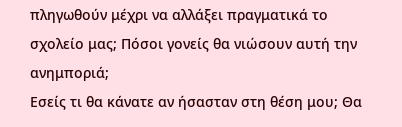πληγωθούν μέχρι να αλλάξει πραγματικά το σχολείο μας; Πόσοι γονείς θα νιώσουν αυτή την ανημποριά;
Εσείς τι θα κάνατε αν ήσασταν στη θέση μου; Θα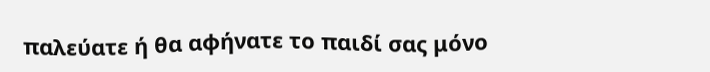παλεύατε ή θα αφήνατε το παιδί σας μόνο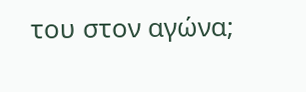του στον αγώνα;